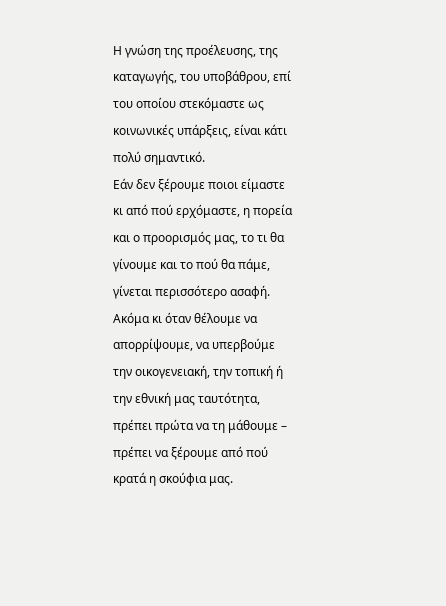Η γνώση της προέλευσης, της καταγωγής, του υποβάθρου, επί του οποίου στεκόμαστε ως κοινωνικές υπάρξεις, είναι κάτι πολύ σημαντικό.
Εάν δεν ξέρουμε ποιοι είμαστε κι από πού ερχόμαστε, η πορεία και ο προορισμός μας, το τι θα γίνουμε και το πού θα πάμε, γίνεται περισσότερο ασαφή.
Ακόμα κι όταν θέλουμε να απορρίψουμε, να υπερβούμε την οικογενειακή, την τοπική ή την εθνική μας ταυτότητα, πρέπει πρώτα να τη μάθουμε – πρέπει να ξέρουμε από πού κρατά η σκούφια μας.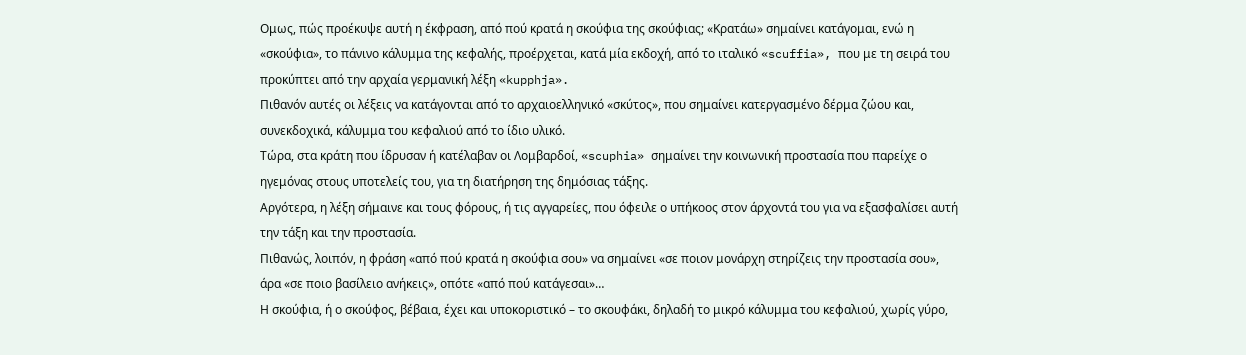Ομως, πώς προέκυψε αυτή η έκφραση, από πού κρατά η σκούφια της σκούφιας; «Κρατάω» σημαίνει κατάγομαι, ενώ η «σκούφια», το πάνινο κάλυμμα της κεφαλής, προέρχεται, κατά μία εκδοχή, από το ιταλικό «scuffia», που με τη σειρά του προκύπτει από την αρχαία γερμανική λέξη «kupphja».
Πιθανόν αυτές οι λέξεις να κατάγονται από το αρχαιοελληνικό «σκύτος», που σημαίνει κατεργασμένο δέρμα ζώου και, συνεκδοχικά, κάλυμμα του κεφαλιού από το ίδιο υλικό.
Τώρα, στα κράτη που ίδρυσαν ή κατέλαβαν οι Λομβαρδοί, «scuphia» σημαίνει την κοινωνική προστασία που παρείχε ο ηγεμόνας στους υποτελείς του, για τη διατήρηση της δημόσιας τάξης.
Αργότερα, η λέξη σήμαινε και τους φόρους, ή τις αγγαρείες, που όφειλε ο υπήκοος στον άρχοντά του για να εξασφαλίσει αυτή την τάξη και την προστασία.
Πιθανώς, λοιπόν, η φράση «από πού κρατά η σκούφια σου» να σημαίνει «σε ποιον μονάρχη στηρίζεις την προστασία σου», άρα «σε ποιο βασίλειο ανήκεις», οπότε «από πού κατάγεσαι»…
Η σκούφια, ή ο σκούφος, βέβαια, έχει και υποκοριστικό – το σκουφάκι, δηλαδή το μικρό κάλυμμα του κεφαλιού, χωρίς γύρο,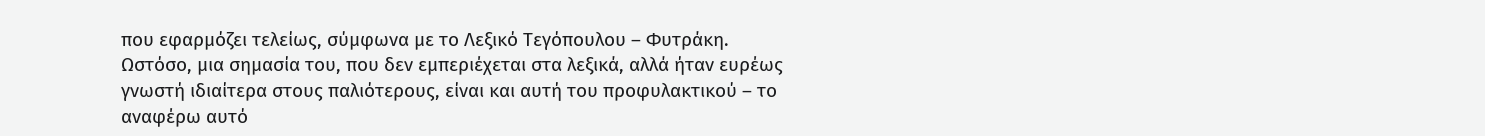που εφαρμόζει τελείως, σύμφωνα με το Λεξικό Τεγόπουλου – Φυτράκη.
Ωστόσο, μια σημασία του, που δεν εμπεριέχεται στα λεξικά, αλλά ήταν ευρέως γνωστή ιδιαίτερα στους παλιότερους, είναι και αυτή του προφυλακτικού – το αναφέρω αυτό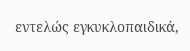εντελώς εγκυκλοπαιδικά,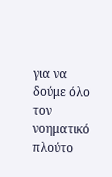για να δούμε όλο τον νοηματικό πλούτο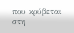που κρύβεται στη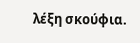λέξη σκούφια.